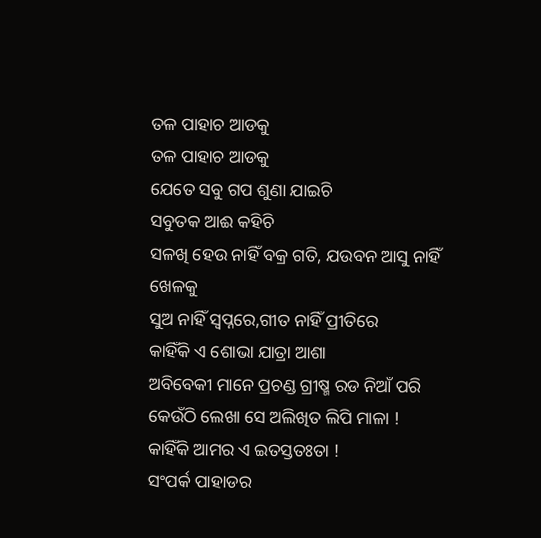ତଳ ପାହାଚ ଆଡକୁ
ତଳ ପାହାଚ ଆଡକୁ
ଯେତେ ସବୁ ଗପ ଶୁଣା ଯାଇଚି
ସବୁତକ ଆଈ କହିଚି
ସଳଖି ହେଉ ନାହିଁ ବକ୍ର ଗତି, ଯଉବନ ଆସୁ ନାହିଁ
ଖେଳକୁ
ସୁଅ ନାହିଁ ସ୍ୱପ୍ନରେ,ଗୀତ ନାହିଁ ପ୍ରୀତିରେ
କାହିଁକି ଏ ଶୋଭା ଯାତ୍ରା ଆଶା
ଅବିବେକୀ ମାନେ ପ୍ରଚଣ୍ଡ ଗ୍ରୀଷ୍ମ ରଡ ନିଆଁ ପରି
କେଉଁଠି ଲେଖା ସେ ଅଲିଖିତ ଲିପି ମାଳା !
କାହିଁକି ଆମର ଏ ଇତସ୍ତତଃତା !
ସଂପର୍କ ପାହାଡର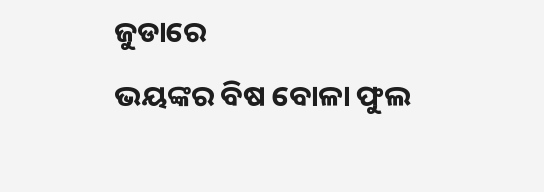ଜୁଡାରେ
ଭୟଙ୍କର ବିଷ ବୋଳା ଫୁଲ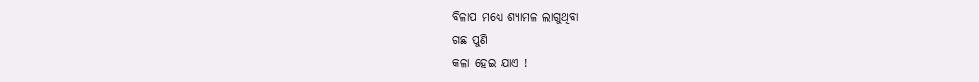ବିଳାପ ମଧ୍ୟେ ଶ୍ୟାମଳ ଲାଗୁଥିବା
ଗଛ ପୁଣି
କଳା ହେଇ ଯାଏ !